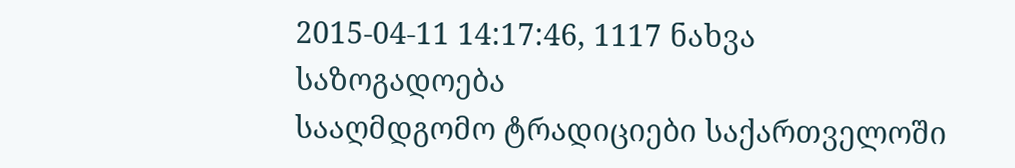2015-04-11 14:17:46, 1117 ნახვა
საზოგადოება
სააღმდგომო ტრადიციები საქართველოში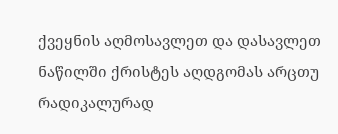ქვეყნის აღმოსავლეთ და დასავლეთ ნაწილში ქრისტეს აღდგომას არცთუ რადიკალურად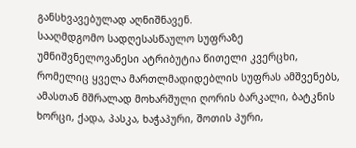განსხვავებულად აღნიშნავენ.
სააღმდგომო სადღესასწაულო სუფრაზე უმნიშვნელოვანესი ატრიბუტია წითელი კვერცხი, რომელიც ყველა მართლმადიდებლის სუფრას ამშვენებს, ამასთან მშრალად მოხარშული ღორის ბარკალი, ბატკნის ხორცი, ქადა, პასკა, ხაჭაპური, შოთის პური,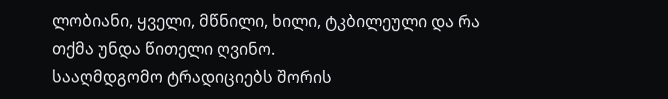ლობიანი, ყველი, მწნილი, ხილი, ტკბილეული და რა თქმა უნდა წითელი ღვინო.
სააღმდგომო ტრადიციებს შორის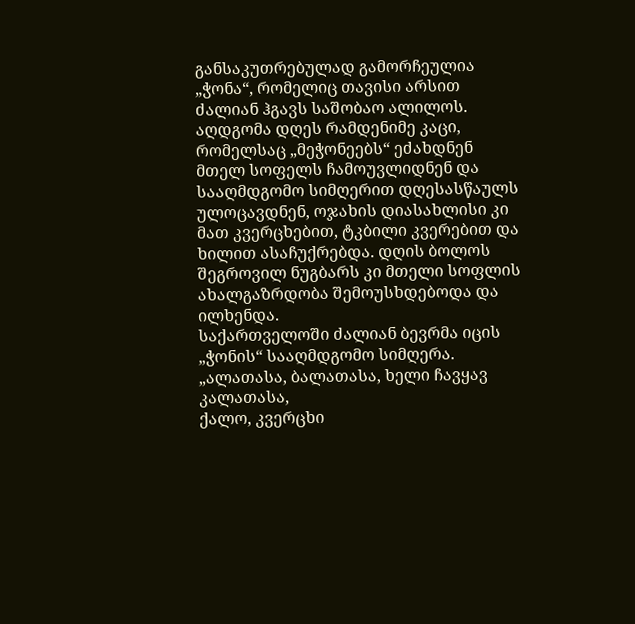განსაკუთრებულად გამორჩეულია „ჭონა“, რომელიც თავისი არსით ძალიან ჰგავს საშობაო ალილოს.
აღდგომა დღეს რამდენიმე კაცი, რომელსაც „მეჭონეებს“ ეძახდნენ მთელ სოფელს ჩამოუვლიდნენ და სააღმდგომო სიმღერით დღესასწაულს ულოცავდნენ, ოჯახის დიასახლისი კი მათ კვერცხებით, ტკბილი კვერებით და ხილით ასაჩუქრებდა. დღის ბოლოს შეგროვილ ნუგბარს კი მთელი სოფლის ახალგაზრდობა შემოუსხდებოდა და ილხენდა.
საქართველოში ძალიან ბევრმა იცის „ჭონის“ სააღმდგომო სიმღერა.
„ალათასა, ბალათასა, ხელი ჩავყავ კალათასა,
ქალო, კვერცხი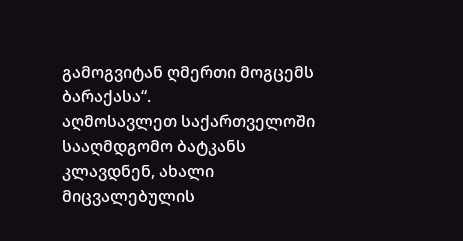გამოგვიტან ღმერთი მოგცემს ბარაქასა“.
აღმოსავლეთ საქართველოში სააღმდგომო ბატკანს კლავდნენ, ახალი მიცვალებულის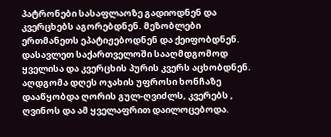პატრონები სასაფლაოზე გადიოდნენ და კვერცხებს აგორებდნენ. მეზობლები ერთმანეთს ეპატიჟებოდნენ და ქეიფობდნენ.
დასავლეთ საქართველოში სააღმდგომოდ ყველისა და კვერცხის პურის კვერს აცხობდნენ. აღდგომა დღეს ოჯახის უფროსი ხონჩაზე დააწყობდა ღორის გულ-ღვიძლს, კვერებს , ღვინოს და ამ ყველაფრით დაილოცებოდა.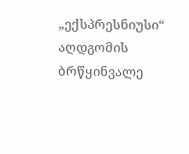„ექსპრესნიუსი“ აღდგომის ბრწყინვალე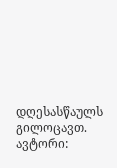დღესასწაულს გილოცავთ.
ავტორი: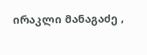ირაკლი მანაგაძე ,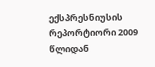ექსპრესნიუსის რეპორტიორი 2009 წლიდან